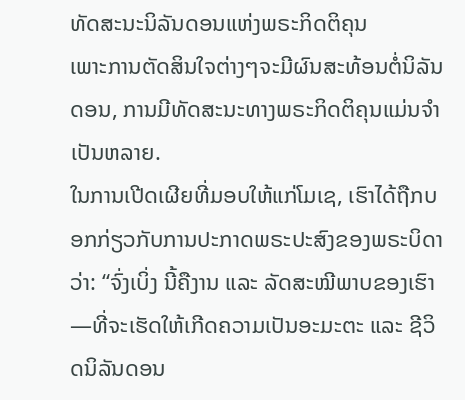ທັດສະນະນິລັນດອນແຫ່ງພຣະກິດຕິຄຸນ
ເພາະການຕັດສິນໃຈຕ່າງໆຈະມີຜົນສະທ້ອນຕໍ່ນິລັນດອນ, ການມີທັດສະນະທາງພຣະກິດຕິຄຸນແມ່ນຈຳເປັນຫລາຍ.
ໃນການເປີດເຜີຍທີ່ມອບໃຫ້ແກ່ໂມເຊ, ເຮົາໄດ້ຖືກບອກກ່ຽວກັບການປະກາດພຣະປະສົງຂອງພຣະບິດາວ່າ: “ຈົ່ງເບິ່ງ ນີ້ຄືງານ ແລະ ລັດສະໝີພາບຂອງເຮົາ—ທີ່ຈະເຮັດໃຫ້ເກີດຄວາມເປັນອະມະຕະ ແລະ ຊີວິດນິລັນດອນ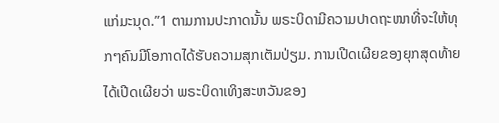ແກ່ມະນຸດ.”1 ຕາມການປະກາດນັ້ນ ພຣະບິດາມີຄວາມປາດຖະໜາທີ່ຈະໃຫ້ທຸກໆຄົນມີໂອກາດໄດ້ຮັບຄວາມສຸກເຕັມປ່ຽມ. ການເປີດເຜີຍຂອງຍຸກສຸດທ້າຍໄດ້ເປີດເຜີຍວ່າ ພຣະບິດາເທິງສະຫວັນຂອງ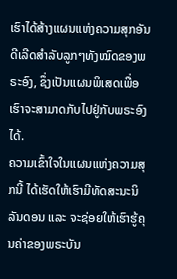ເຮົາໄດ້ສ້າງແຜນແຫ່ງຄວາມສຸກອັນດີເລີດສຳລັບລູກໆທັງໝົດຂອງພຣະອົງ, ຊຶ່ງເປັນແຜນພິເສດເພື່ອເຮົາຈະສາມາດກັບໄປຢູ່ກັບພຣະອົງໄດ້.
ຄວາມເຂົ້າໃຈໃນແຜນແຫ່ງຄວາມສຸກນີ້ ໄດ້ເຮັດໃຫ້ເຮົາມີທັດສະນະນິລັນດອນ ແລະ ຈະຊ່ອຍໃຫ້ເຮົາຮູ້ຄຸນຄ່າຂອງພຣະບັນ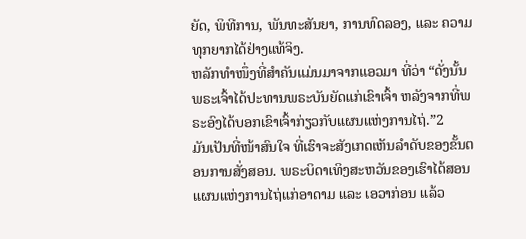ຍັດ, ພິທີການ, ພັນທະສັນຍາ, ການທົດລອງ, ແລະ ຄວາມທຸກຍາກໄດ້ຢ່າງແທ້ຈິງ.
ຫລັກທຳໜຶ່ງທີ່ສຳຄັນແມ່ນມາຈາກແອວມາ ທີ່ວ່າ “ດັ່ງນັ້ນ ພຣະເຈົ້າໄດ້ປະທານພຣະບັນຍັດແກ່ເຂົາເຈົ້າ ຫລັງຈາກທີ່ພຣະອົງໄດ້ບອກເຂົາເຈົ້າກ່ຽວກັບແຜນແຫ່ງການໄຖ່.”2
ມັນເປັນທີ່ໜ້າສົນໃຈ ທີ່ເຮົາຈະສັງເກດເຫັນລຳດັບຂອງຂັ້ນຕອນການສັ່ງສອນ. ພຣະບິດາເທິງສະຫວັນຂອງເຮົາໄດ້ສອນແຜນແຫ່ງການໄຖ່ແກ່ອາດາມ ແລະ ເອວາກ່ອນ ແລ້ວ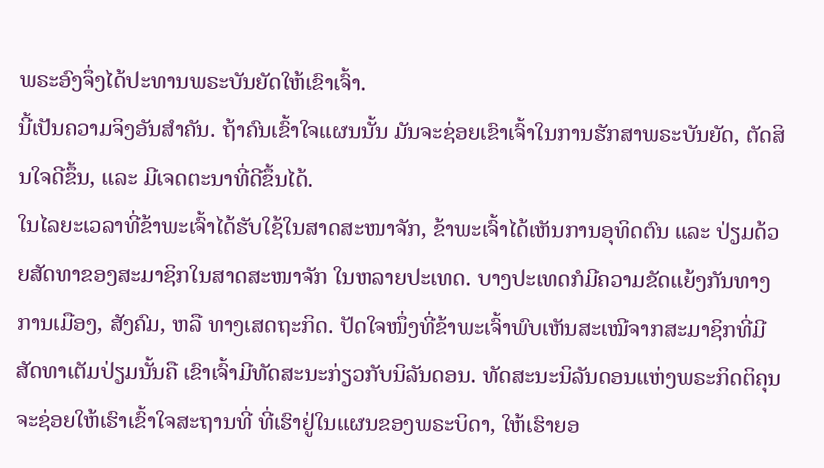ພຣະອົງຈຶ່ງໄດ້ປະທານພຣະບັນຍັດໃຫ້ເຂົາເຈົ້າ.
ນີ້ເປັນຄວາມຈິງອັນສຳຄັນ. ຖ້າຄົນເຂົ້າໃຈແຜນນັ້ນ ມັນຈະຊ່ອຍເຂົາເຈົ້າໃນການຮັກສາພຣະບັນຍັດ, ຕັດສິນໃຈດີຂຶ້ນ, ແລະ ມີເຈດຕະນາທີ່ດີຂຶ້ນໄດ້.
ໃນໄລຍະເວລາທີ່ຂ້າພະເຈົ້າໄດ້ຮັບໃຊ້ໃນສາດສະໜາຈັກ, ຂ້າພະເຈົ້າໄດ້ເຫັນການອຸທິດຕົນ ແລະ ປ່ຽມດ້ວຍສັດທາຂອງສະມາຊິກໃນສາດສະໜາຈັກ ໃນຫລາຍປະເທດ. ບາງປະເທດກໍມີຄວາມຂັດແຍ້ງກັນທາງການເມືອງ, ສັງຄົມ, ຫລື ທາງເສດຖະກິດ. ປັດໃຈໜຶ່ງທີ່ຂ້າພະເຈົ້າພົບເຫັນສະເໝີຈາກສະມາຊິກທີ່ມີສັດທາເຕັມປ່ຽມນັ້ນຄື ເຂົາເຈົ້າມີທັດສະນະກ່ຽວກັບນິລັນດອນ. ທັດສະນະນິລັນດອນແຫ່ງພຣະກິດຕິຄຸນຈະຊ່ອຍໃຫ້ເຮົາເຂົ້າໃຈສະຖານທີ່ ທີ່ເຮົາຢູ່ໃນແຜນຂອງພຣະບິດາ, ໃຫ້ເຮົາຍອ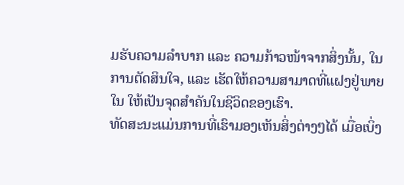ມຮັບຄວາມລຳບາກ ແລະ ຄວາມກ້າວໜ້າຈາກສິ່ງນັ້ນ, ໃນການຕັດສິນໃຈ, ແລະ ເຮັດໃຫ້ຄວາມສາມາດທີ່ແຝງຢູ່ພາຍໃນ ໃຫ້ເປັນຈຸດສຳຄັນໃນຊີວິດຂອງເຮົາ.
ທັດສະນະແມ່ນການທີ່ເຮົາມອງເຫັນສິ່ງຕ່າງໆໄດ້ ເມື່ອເບິ່ງ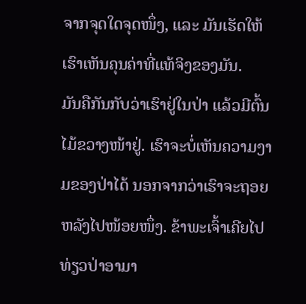ຈາກຈຸດໃດຈຸດໜຶ່ງ, ແລະ ມັນເຮັດໃຫ້ເຮົາເຫັນຄຸນຄ່າທີ່ແທ້ຈິງຂອງມັນ.
ມັນຄືກັນກັບວ່າເຮົາຢູ່ໃນປ່າ ແລ້ວມີຕົ້ນໄມ້ຂວາງໜ້າຢູ່. ເຮົາຈະບໍ່ເຫັນຄວາມງາມຂອງປ່າໄດ້ ນອກຈາກວ່າເຮົາຈະຖອຍຫລັງໄປໜ້ອຍໜຶ່ງ. ຂ້າພະເຈົ້າເຄີຍໄປທ່ຽວປ່າອາມາ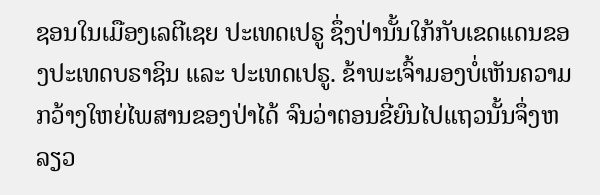ຊອນໃນເມືອງເລຕີເຊຍ ປະເທດເປຣູ ຊຶ່ງປ່ານັ້ນໃກ້ກັບເຂດແດນຂອງປະເທດບຣາຊິນ ແລະ ປະເທດເປຣູ. ຂ້າພະເຈົ້າມອງບໍ່ເຫັນຄວາມກວ້າງໃຫຍ່ໄພສານຂອງປ່າໄດ້ ຈົນວ່າຕອນຂີ່ຍົນໄປແຖວນັ້ນຈຶ່ງຫລຽວ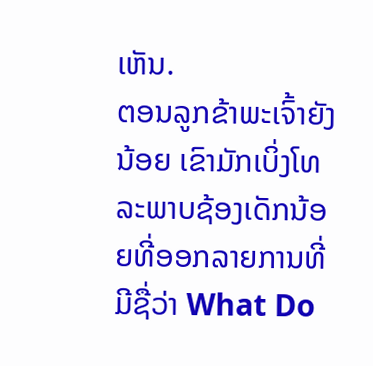ເຫັນ.
ຕອນລູກຂ້າພະເຈົ້າຍັງນ້ອຍ ເຂົາມັກເບິ່ງໂທລະພາບຊ້ອງເດັກນ້ອຍທີ່ອອກລາຍການທີ່ມີຊື່ວ່າ What Do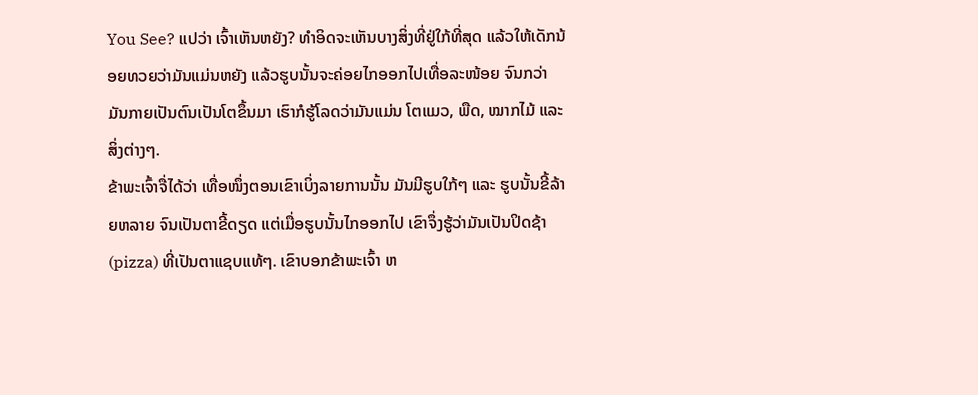You See? ແປວ່າ ເຈົ້າເຫັນຫຍັງ? ທຳອິດຈະເຫັນບາງສິ່ງທີ່ຢູ່ໃກ້ທີ່ສຸດ ແລ້ວໃຫ້ເດັກນ້ອຍທວຍວ່າມັນແມ່ນຫຍັງ ແລ້ວຮູບນັ້ນຈະຄ່ອຍໄກອອກໄປເທື່ອລະໜ້ອຍ ຈົນກວ່າມັນກາຍເປັນຕົນເປັນໂຕຂຶ້ນມາ ເຮົາກໍຮູ້ໂລດວ່າມັນແມ່ນ ໂຕແມວ, ພືດ, ໝາກໄມ້ ແລະ ສິ່ງຕ່າງໆ.
ຂ້າພະເຈົ້າຈື່ໄດ້ວ່າ ເທື່ອໜຶ່ງຕອນເຂົາເບິ່ງລາຍການນັ້ນ ມັນມີຮູບໃກ້ໆ ແລະ ຮູບນັ້ນຂີ້ລ້າຍຫລາຍ ຈົນເປັນຕາຂີ້ດຽດ ແຕ່ເມື່ອຮູບນັ້ນໄກອອກໄປ ເຂົາຈຶ່ງຮູ້ວ່າມັນເປັນປິດຊ້າ (pizza) ທີ່ເປັນຕາແຊບແທ້ໆ. ເຂົາບອກຂ້າພະເຈົ້າ ຫ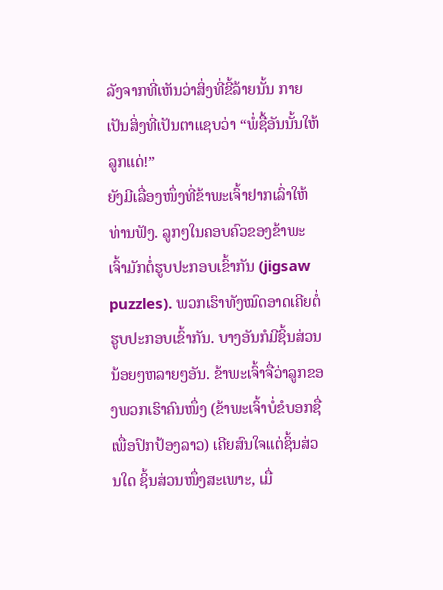ລັງຈາກທີ່ເຫັນວ່າສິ່ງທີ່ຂີ້ລ້າຍນັ້ນ ກາຍເປັນສິ່ງທີ່ເປັນຕາແຊບວ່າ “ພໍ່ຊື້ອັນນັ້ນໃຫ້ລູກແດ່!”
ຍັງມີເລື່ອງໜຶ່ງທີ່ຂ້າພະເຈົ້າຢາກເລົ່າໃຫ້ທ່ານຟັງ. ລູກໆໃນຄອບຄົວຂອງຂ້າພະເຈົ້າມັກຕໍ່ຮູບປະກອບເຂົ້າກັນ (jigsaw puzzles). ພວກເຮົາທັງໝົດອາດເຄີຍຕໍ່ຮູບປະກອບເຂົ້າກັນ. ບາງອັນກໍມີຊິ້ນສ່ວນນ້ອຍໆຫລາຍໆອັນ. ຂ້າພະເຈົ້າຈື່ວ່າລູກຂອງພວກເຮົາຄົນໜຶ່ງ (ຂ້າພະເຈົ້າບໍ່ຂໍບອກຊື່ ເພື່ອປົກປ້ອງລາວ) ເຄີຍສົນໃຈແຕ່ຊິ້ນສ່ວນໃດ ຊິ້ນສ່ວນໜຶ່ງສະເພາະ, ເມື່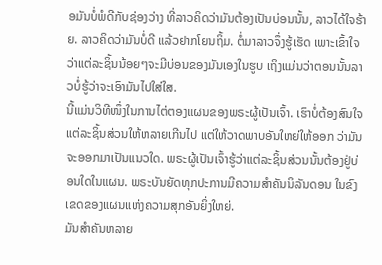ອມັນບໍ່ພໍດີກັບຊ່ອງວ່າງ ທີ່ລາວຄິດວ່າມັນຕ້ອງເປັນບ່ອນນັ້ນ, ລາວໄດ້ໃຈຮ້າຍ. ລາວຄິດວ່າມັນບໍ່ດີ ແລ້ວຢາກໂຍນຖິ້ມ. ຕໍ່ມາລາວຈຶ່ງຮູ້ເຮັດ ເພາະເຂົ້າໃຈວ່າແຕ່ລະຊິ້ນນ້ອຍໆຈະມີບ່ອນຂອງມັນເອງໃນຮູບ ເຖິງແມ່ນວ່າຕອນນັ້ນລາວບໍ່ຮູ້ວ່າຈະເອົາມັນໄປໃສ່ໃສ.
ນີ້ແມ່ນວິທີໜຶ່ງໃນການໄຕ່ຕອງແຜນຂອງພຣະຜູ້ເປັນເຈົ້າ. ເຮົາບໍ່ຕ້ອງສົນໃຈແຕ່ລະຊິ້ນສ່ວນໃຫ້ຫລາຍເກີນໄປ ແຕ່ໃຫ້ວາດພາບອັນໃຫຍ່ໃຫ້ອອກ ວ່າມັນຈະອອກມາເປັນແນວໃດ. ພຣະຜູ້ເປັນເຈົ້າຮູ້ວ່າແຕ່ລະຊິ້ນສ່ວນນັ້ນຕ້ອງຢູ່ບ່ອນໃດໃນແຜນ. ພຣະບັນຍັດທຸກປະການມີຄວາມສຳຄັນນິລັນດອນ ໃນຂົງເຂດຂອງແຜນແຫ່ງຄວາມສຸກອັນຍິ່ງໃຫຍ່.
ມັນສຳຄັນຫລາຍ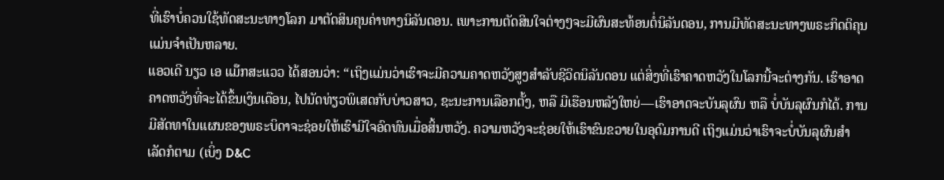ທີ່ເຮົາບໍ່ຄວນໃຊ້ທັດສະນະທາງໂລກ ມາຕັດສິນຄຸນຄ່າທາງນິລັນດອນ. ເພາະການຕັດສິນໃຈຕ່າງໆຈະມີຜົນສະທ້ອນຕໍ່ນິລັນດອນ, ການມີທັດສະນະທາງພຣະກິດຕິຄຸນແມ່ນຈຳເປັນຫລາຍ.
ແອວເດີ ນຽວ ເອ ແມ໊ກສະແວວ ໄດ້ສອນວ່າ: “ເຖິງແມ່ນວ່າເຮົາຈະມີຄວາມຄາດຫວັງສູງສຳລັບຊີວິດນິລັນດອນ ແຕ່ສິ່ງທີ່ເຮົາຄາດຫວັງໃນໂລກນີ້ຈະຕ່າງກັນ. ເຮົາອາດຄາດຫວັງທີ່ຈະໄດ້ຂຶ້ນເງິນເດືອນ, ໄປນັດທ່ຽວພິເສດກັບບ່າວສາວ, ຊະນະການເລືອກຕັ້ງ, ຫລື ມີເຮືອນຫລັງໃຫຍ່—ເຮົາອາດຈະບັນລຸຜົນ ຫລື ບໍ່ບັນລຸຜົນກໍໄດ້. ການມີສັດທາໃນແຜນຂອງພຣະບິດາຈະຊ່ອຍໃຫ້ເຮົາມີໃຈອົດທົນເມື່ອສິ້ນຫວັງ. ຄວາມຫວັງຈະຊ່ອຍໃຫ້ເຮົາຂົນຂວາຍໃນອຸດົມການດີ ເຖິງແມ່ນວ່າເຮົາຈະບໍ່ບັນລຸຜົນສຳເລັດກໍຕາມ (ເບິ່ງ D&C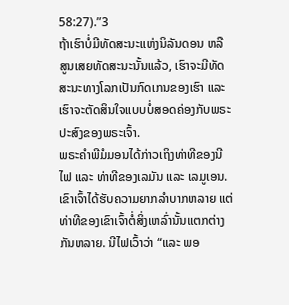58:27).”3
ຖ້າເຮົາບໍ່ມີທັດສະນະແຫ່ງນິລັນດອນ ຫລື ສູນເສຍທັດສະນະນັ້ນແລ້ວ, ເຮົາຈະມີທັດສະນະທາງໂລກເປັນກົດເກນຂອງເຮົາ ແລະ ເຮົາຈະຕັດສິນໃຈແບບບໍ່ສອດຄ່ອງກັບພຣະປະສົງຂອງພຣະເຈົ້າ.
ພຣະຄຳພີມໍມອນໄດ້ກ່າວເຖິງທ່າທີຂອງນີໄຟ ແລະ ທ່າທີຂອງເລມັນ ແລະ ເລມູເອນ. ເຂົາເຈົ້າໄດ້ຮັບຄວາມຍາກລຳບາກຫລາຍ ແຕ່ທ່າທີຂອງເຂົາເຈົ້າຕໍ່ສິ່ງເຫລົ່ານັ້ນແຕກຕ່າງກັນຫລາຍ. ນີໄຟເວົ້າວ່າ “ແລະ ພອ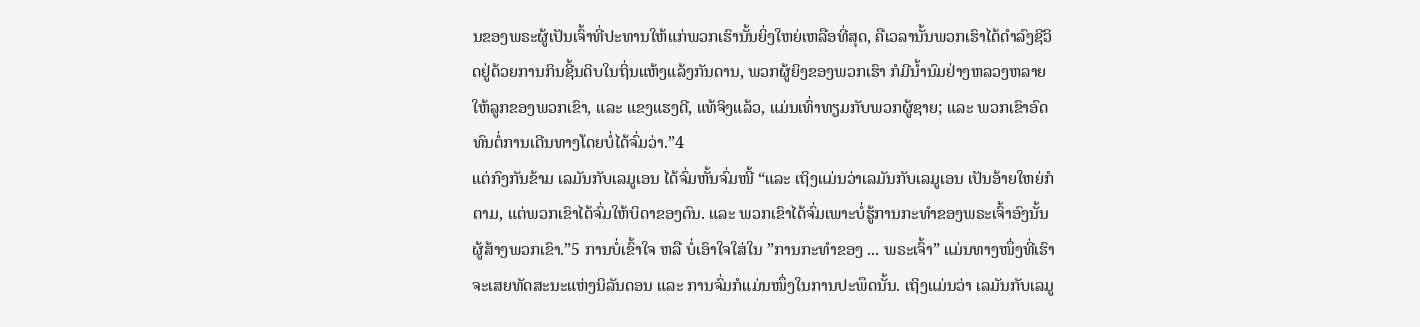ນຂອງພຣະຜູ້ເປັນເຈົ້າທີ່ປະທານໃຫ້ແກ່ພວກເຮົານັ້ນຍິ່ງໃຫຍ່ເຫລືອທີ່ສຸດ, ຄືເວລານັ້ນພວກເຮົາໄດ້ດຳລົງຊີວິດຢູ່ດ້ວຍການກິນຊີ້ນດິບໃນຖິ່ນແຫ້ງແລ້ງກັນດານ, ພວກຜູ້ຍິງຂອງພວກເຮົາ ກໍມີນ້ຳນົມຢ່າງຫລວງຫລາຍໃຫ້ລູກຂອງພວກເຂົາ, ແລະ ແຂງແຮງດີ, ແທ້ຈິງແລ້ວ, ແມ່ນເທົ່າທຽມກັບພວກຜູ້ຊາຍ; ແລະ ພວກເຂົາອົດທົນຕໍ່ການເດີນທາງໂດຍບໍ່ໄດ້ຈົ່ມວ່າ.”4
ແຕ່ກົງກັນຂ້າມ ເລມັນກັບເລມູເອນ ໄດ້ຈົ່ມຫັ້ນຈົ່ມໜີ້ “ແລະ ເຖິງແມ່ນວ່າເລມັນກັບເລມູເອນ ເປັນອ້າຍໃຫຍ່ກໍຕາມ, ແຕ່ພວກເຂົາໄດ້ຈົ່ມໃຫ້ບິດາຂອງຕົນ. ແລະ ພວກເຂົາໄດ້ຈົ່ມເພາະບໍ່ຮູ້ການກະທຳຂອງພຣະເຈົ້າອົງນັ້ນຜູ້ສ້າງພວກເຂົາ.”5 ການບໍ່ເຂົ້າໃຈ ຫລື ບໍ່ເອົາໃຈໃສ່ໃນ ”ການກະທຳຂອງ ... ພຣະເຈົ້າ” ແມ່ນທາງໜຶ່ງທີ່ເຮົາຈະເສຍທັດສະນະແຫ່ງນິລັນດອນ ແລະ ການຈົ່ມກໍແມ່ນໜຶ່ງໃນການປະພຶດນັ້ນ. ເຖິງແມ່ນວ່າ ເລມັນກັບເລມູ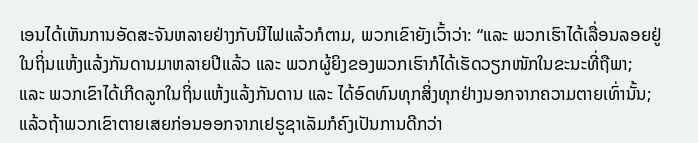ເອນໄດ້ເຫັນການອັດສະຈັນຫລາຍຢ່າງກັບນີໄຟແລ້ວກໍຕາມ, ພວກເຂົາຍັງເວົ້າວ່າ: “ແລະ ພວກເຮົາໄດ້ເລື່ອນລອຍຢູ່ໃນຖິ່ນແຫ້ງແລ້ງກັນດານມາຫລາຍປີແລ້ວ ແລະ ພວກຜູ້ຍິງຂອງພວກເຮົາກໍໄດ້ເຮັດວຽກໜັກໃນຂະນະທີ່ຖືພາ; ແລະ ພວກເຂົາໄດ້ເກີດລູກໃນຖິ່ນແຫ້ງແລ້ງກັນດານ ແລະ ໄດ້ອົດທົນທຸກສິ່ງທຸກຢ່າງນອກຈາກຄວາມຕາຍເທົ່ານັ້ນ; ແລ້ວຖ້າພວກເຂົາຕາຍເສຍກ່ອນອອກຈາກເຢຣູຊາເລັມກໍຄົງເປັນການດີກວ່າ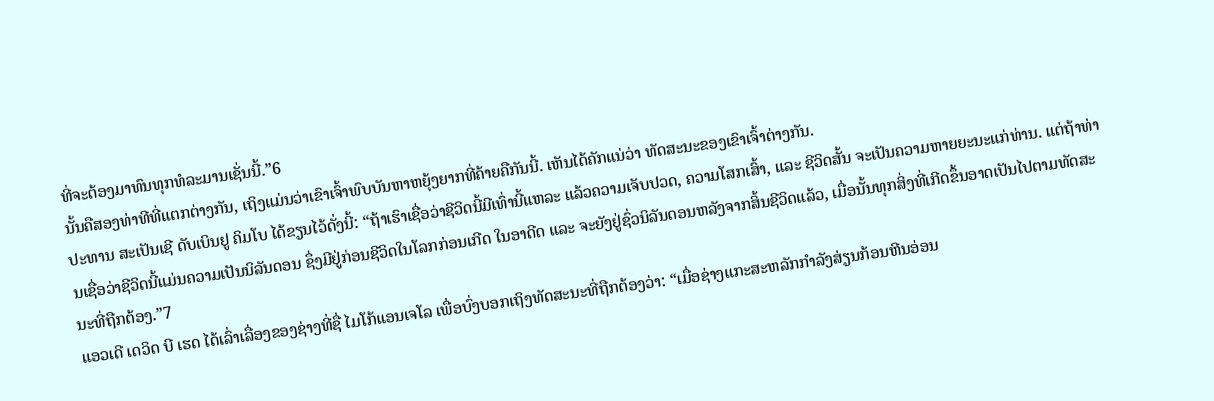ທີ່ຈະຕ້ອງມາທົນທຸກທໍລະມານເຊັ່ນນີ້.”6
ນັ້ນຄືສອງທ່າທີທີ່ແຕກຕ່າງກັນ, ເຖິງແມ່ນວ່າເຂົາເຈົ້າພົບບັນຫາຫຍຸ້ງຍາກທີ່ຄ້າຍຄືກັນນີ້. ເຫັນໄດ້ຄັກແນ່ວ່າ ທັດສະນະຂອງເຂົາເຈົ້າຕ່າງກັນ.
ປະທານ ສະເປັນເຊີ ດັບເບິນຢູ ຄິມໂບ ໄດ້ຂຽນໄວ້ດັ່ງນີ້: “ຖ້າເຮົາເຊື່ອວ່າຊີວິດນີ້ມີເທົ່ານີ້ແຫລະ ແລ້ວຄວາມເຈັບປວດ, ຄວາມໂສກເສົ້າ, ແລະ ຊີວິດສັ້ນ ຈະເປັນຄວາມຫາຍຍະນະແກ່ທ່ານ. ແຕ່ຖ້າທ່ານເຊື່ອວ່າຊີວິດນີ້ແມ່ນຄວາມເປັນນິລັນດອນ ຊຶ່ງມີຢູ່ກ່ອນຊີວິດໃນໂລກກ່ອນເກີດ ໃນອາດີດ ແລະ ຈະຍັງຢູ່ຊົ່ວນິລັນດອນຫລັງຈາກສິ້ນຊີວິດແລ້ວ, ເມື່ອນັ້ນທຸກສິ່ງທີ່ເກີດຂຶ້ນອາດເປັນໄປຕາມທັດສະນະທີ່ຖືກຕ້ອງ.”7
ແອວເດີ ເດວິດ ບີ ເຮດ ໄດ້ເລົ່າເລື່ອງຂອງຊ່າງທີ່ຊື່ ໄມໂກ້ແອນເຈໂລ ເພື່ອບົ່ງບອກເຖິງທັດສະນະທີ່ຖືກຕ້ອງວ່າ: “ເມື່ອຊ່າງແກະສະຫລັກກຳລັງສ່ຽນກ້ອນຫີນອ່ອນ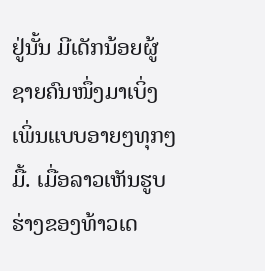ຢູ່ນັ້ນ ມີເດັກນ້ອຍຜູ້ຊາຍຄົນໜຶ່ງມາເບິ່ງເພິ່ນແບບອາຍໆທຸກໆມື້. ເມື່ອລາວເຫັນຮູບຮ່າງຂອງທ້າວເດ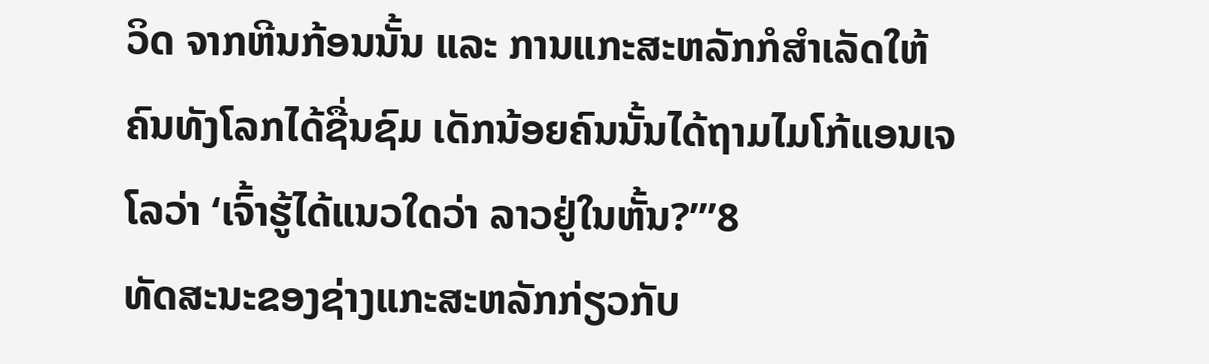ວິດ ຈາກຫີນກ້ອນນັ້ນ ແລະ ການແກະສະຫລັກກໍສຳເລັດໃຫ້ຄົນທັງໂລກໄດ້ຊື່ນຊົມ ເດັກນ້ອຍຄົນນັ້ນໄດ້ຖາມໄມໂກ້ແອນເຈໂລວ່າ ‘ເຈົ້າຮູ້ໄດ້ແນວໃດວ່າ ລາວຢູ່ໃນຫັ້ນ?’”8
ທັດສະນະຂອງຊ່າງແກະສະຫລັກກ່ຽວກັບ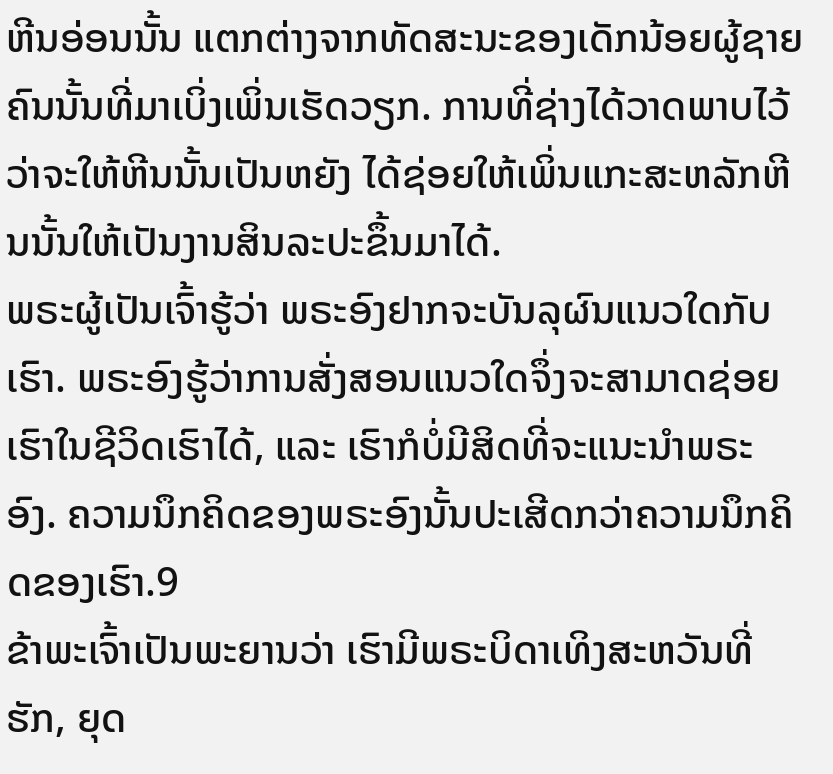ຫີນອ່ອນນັ້ນ ແຕກຕ່າງຈາກທັດສະນະຂອງເດັກນ້ອຍຜູ້ຊາຍຄົນນັ້ນທີ່ມາເບິ່ງເພິ່ນເຮັດວຽກ. ການທີ່ຊ່າງໄດ້ວາດພາບໄວ້ວ່າຈະໃຫ້ຫີນນັ້ນເປັນຫຍັງ ໄດ້ຊ່ອຍໃຫ້ເພິ່ນແກະສະຫລັກຫີນນັ້ນໃຫ້ເປັນງານສິນລະປະຂຶ້ນມາໄດ້.
ພຣະຜູ້ເປັນເຈົ້າຮູ້ວ່າ ພຣະອົງຢາກຈະບັນລຸຜົນແນວໃດກັບເຮົາ. ພຣະອົງຮູ້ວ່າການສັ່ງສອນແນວໃດຈຶ່ງຈະສາມາດຊ່ອຍເຮົາໃນຊີວິດເຮົາໄດ້, ແລະ ເຮົາກໍບໍ່ມີສິດທີ່ຈະແນະນຳພຣະອົງ. ຄວາມນຶກຄິດຂອງພຣະອົງນັ້ນປະເສີດກວ່າຄວາມນຶກຄິດຂອງເຮົາ.9
ຂ້າພະເຈົ້າເປັນພະຍານວ່າ ເຮົາມີພຣະບິດາເທິງສະຫວັນທີ່ຮັກ, ຍຸດ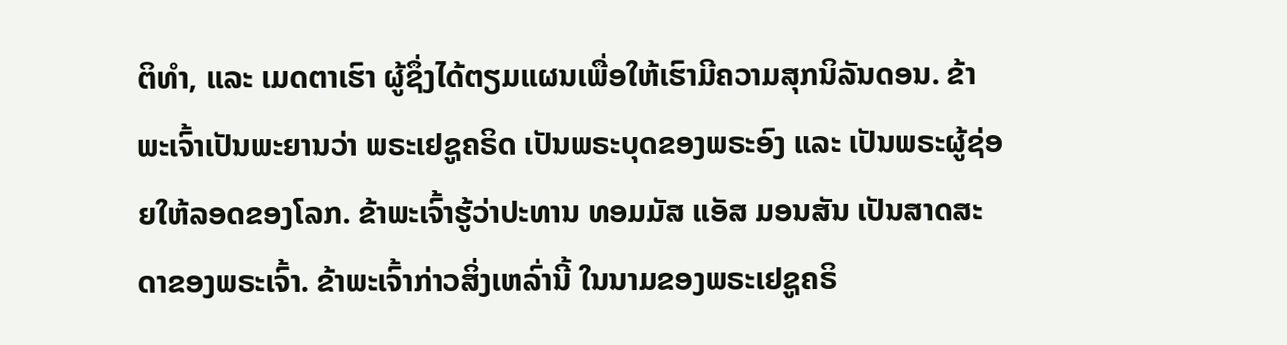ຕິທຳ, ແລະ ເມດຕາເຮົາ ຜູ້ຊຶ່ງໄດ້ຕຽມແຜນເພື່ອໃຫ້ເຮົາມີຄວາມສຸກນິລັນດອນ. ຂ້າພະເຈົ້າເປັນພະຍານວ່າ ພຣະເຢຊູຄຣິດ ເປັນພຣະບຸດຂອງພຣະອົງ ແລະ ເປັນພຣະຜູ້ຊ່ອຍໃຫ້ລອດຂອງໂລກ. ຂ້າພະເຈົ້າຮູ້ວ່າປະທານ ທອມມັສ ແອັສ ມອນສັນ ເປັນສາດສະດາຂອງພຣະເຈົ້າ. ຂ້າພະເຈົ້າກ່າວສິ່ງເຫລົ່ານີ້ ໃນນາມຂອງພຣະເຢຊູຄຣິ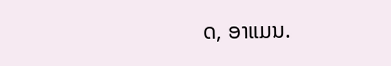ດ, ອາແມນ.